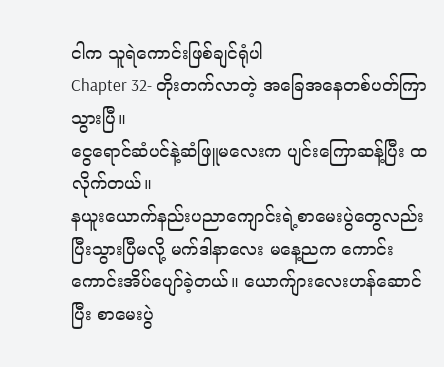ငါက သူရဲကောင်းဖြစ်ချင်ရုံပါ
Chapter 32- တိုးတက်လာတဲ့ အခြေအနေတစ်ပတ်ကြာသွားပြီ။
ငွေရောင်ဆံပင်နဲ့ဆံဖြူမလေးက ပျင်းကြောဆန့်ပြီး ထလိုက်တယ်။
နယူးယောက်နည်းပညာကျောင်းရဲ့စာမေးပွဲတွေလည်း ပြီးသွားပြီမလို့ မက်ဒါနာလေး မနေ့ညက ကောင်းကောင်းအိပ်ပျော်ခဲ့တယ်။ ယောက်ျားလေးဟန်ဆောင်ပြီး စာမေးပွဲ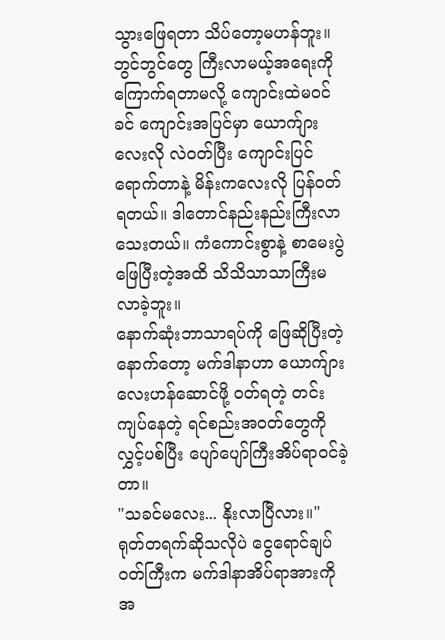သွားဖြေရတာ သိပ်တော့မဟန်ဘူး။ ဘွင်ဘွင်တွေ ကြီးလာမယ့်အရေးကို ကြောက်ရတာမလို့ ကျောင်းထဲမဝင်ခင် ကျောင်းအပြင်မှာ ယောက်ျားလေးလို လဲဝတ်ပြီး ကျောင်းပြင်ရောက်တာနဲ့ မိန်းကလေးလို ပြန်ဝတ်ရတယ်။ ဒါတောင်နည်းနည်းကြီးလာသေးတယ်။ ကံကောင်းစွာနဲ့ စာမေးပွဲဖြေပြီးတဲ့အထိ သိသိသာသာကြီးမလာခဲ့ဘူး။
နောက်ဆုံးဘာသာရပ်ကို ဖြေဆိုပြီးတဲ့နောက်တော့ မက်ဒါနာဟာ ယောက်ျားလေးဟန်ဆောင်ဖို့ ဝတ်ရတဲ့ တင်းကျပ်နေတဲ့ ရင်စည်းအဝတ်တွေကို လွှင့်ပစ်ပြီး ပျော်ပျော်ကြီးအိပ်ရာဝင်ခဲ့တာ။
"သခင်မလေး... နိုးလာပြီလား။" ရုတ်တရက်ဆိုသလိုပဲ ငွေရောင်ချပ်ဝတ်ကြီးက မက်ဒါနာအိပ်ရာအားကို အ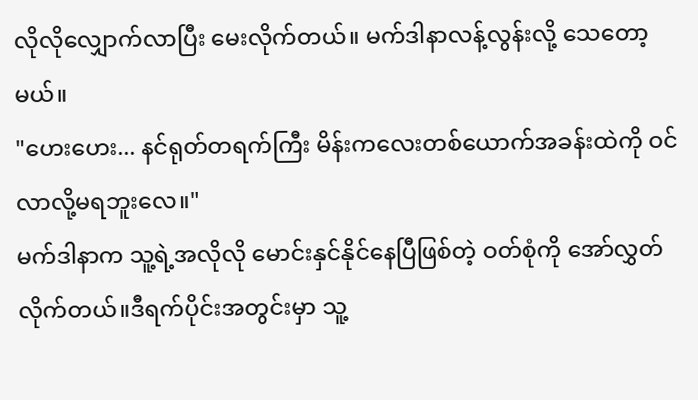လိုလိုလျှောက်လာပြီး မေးလိုက်တယ်။ မက်ဒါနာလန့်လွန်းလို့ သေတော့မယ်။
"ဟေးဟေး... နင်ရုတ်တရက်ကြီး မိန်းကလေးတစ်ယောက်အခန်းထဲကို ဝင်လာလို့မရဘူးလေ။"
မက်ဒါနာက သူ့ရဲ့အလိုလို မောင်းနှင်နိုင်နေပြီဖြစ်တဲ့ ဝတ်စုံကို အော်လွှတ်လိုက်တယ်။ဒီရက်ပိုင်းအတွင်းမှာ သူ့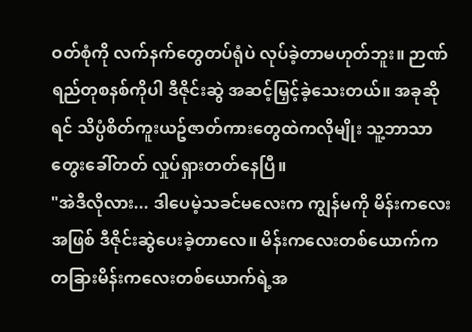ဝတ်စုံကို လက်နက်တွေတပ်ရုံပဲ လုပ်ခဲ့တာမဟုတ်ဘူး။ ဉာဏ်ရည်တုစနစ်ကိုပါ ဒီဇိုင်းဆွဲ အဆင့်မြှင့်ခဲ့သေးတယ်။ အခုဆိုရင် သိပ္ပံစိတ်ကူးယဥ်ဇာတ်ကားတွေထဲကလိုမျိုး သူ့ဘာသာတွေးခေါ်တတ် လှုပ်ရှားတတ်နေပြီ။
"အဲဒီလိုလား... ဒါပေမဲ့သခင်မလေးက ကျွန်မကို မိန်းကလေးအဖြစ် ဒီဇိုင်းဆွဲပေးခဲ့တာလေ။ မိန်းကလေးတစ်ယောက်က တခြားမိန်းကလေးတစ်ယောက်ရဲ့အ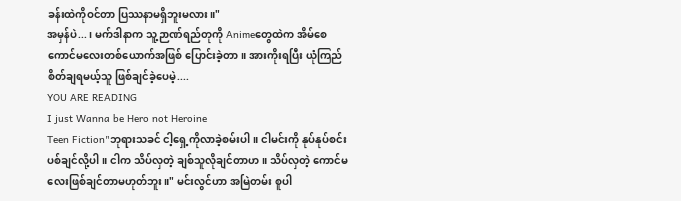ခန်းထဲကိုဝင်တာ ပြဿနာမရှိဘူးမလား။"
အမှန်ပဲ...၊ မက်ဒါနာက သူ့ဉာဏ်ရည်တုကို Animeတွေထဲက အိမ်စေကောင်မလေးတစ်ယောက်အဖြစ် ပြောင်းခဲ့တာ။ အားကိုးရပြီး ယုံကြည်စိတ်ချရမယ့်သူ ဖြစ်ချင်ခဲ့ပေမဲ့....
YOU ARE READING
I just Wanna be Hero not Heroine
Teen Fiction"ဘုရားသခင် ငါ့ရှေ့ကိုလာခဲ့စမ်းပါ။ ငါမင်းကို နုပ်နုပ်စင်းပစ်ချင်လို့ပါ။ ငါက သိပ်လှတဲ့ ချစ်သူလိုချင်တာဟ။ သိပ်လှတဲ့ ကောင်မလေးဖြစ်ချင်တာမဟုတ်ဘူး။" မင်းလွင်ဟာ အမြဲတမ်း စူပါ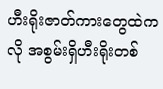ဟီးရိုးဇာတ်ကားတွေထဲကလို အစွမ်းရှိဟီးရိုးတစ်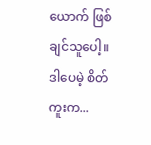ယောက် ဖြစ်ချင်သူပေါ့။ ဒါပေမဲ့ စိတ်ကူးက...